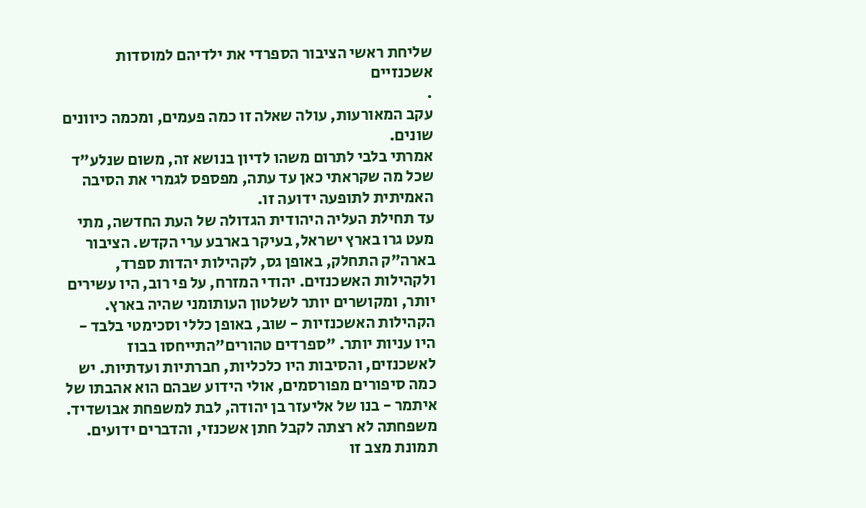שליחת ראשי הציבור הספרדי את ילדיהם למוסדות אשכנזיים
.
עקב המאורעות, עולה שאלה זו כמה פעמים, ומכמה כיוונים שונים.
אמרתי בלבי לתרום משהו לדיון בנושא זה, משום שנלע"ד שכל מה שקראתי כאן עד עתה, מפספס לגמרי את הסיבה האמיתית לתופעה ידועה זו.
עד תחילת העליה היהודית הגדולה של העת החדשה, מתי מעט גרו בארץ ישראל, בעיקר בארבע ערי הקדש. הציבור בארה"ק התחלק, באופן גס, לקהילות יהדות ספרד, ולקהילות האשכנזים. יהודי המזרח, על פי רוב, היו עשירים יותר, ומקושרים יותר לשלטון העותומני שהיה בארץ. הקהילות האשכנזיות - שוב, באופן כללי וסכימטי בלבד - היו עניות יותר. "ספרדים טהורים"התייחסו בבוז לאשכנזים, והסיבות היו כלכליות, חברתיות ועדתיות. יש כמה סיפורים מפורסמים, אולי הידוע שבהם הוא אהבתו של איתמר - בנו של אליעזר בן יהודה, לבת למשפחת אבושדיד. משפחתה לא רצתה לקבל חתן אשכנזי, והדברים ידועים.
תמונת מצב זו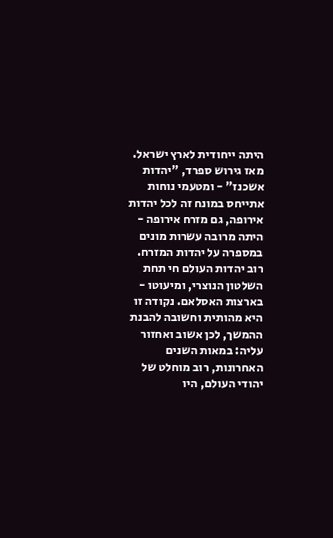היתה ייחודית לארץ ישראל. מאז גירוש ספרד, "יהדות אשכנז" - ומטעמי נוחות אתייחס במונח זה לכל יהדות אירופה, גם מזרח אירופה - היתה מרובה עשרות מונים במספרה על יהדות המזרח. רוב יהדות העולם חי תחת השלטון הנוצרי, ומיעוטו - בארצות האסלאם. נקודה זו היא מהותית וחשובה להבנת ההמשך, לכן אשוב ואחזור עליה: במאות השנים האחרונות, רוב מוחלט של יהודי העולם, היו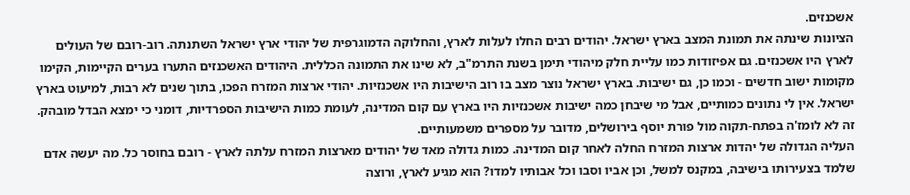אשכנזים.
הציונות שינתה את תמונת המצב בארץ ישראל. יהודים רבים החלו לעלות לארץ, והחלוקה הדמוגרפית של יהודי ארץ ישראל השתנתה. רוב-רובם של העולים לארץ היו אשכנזים. גם אפיזודות כמו עליית חלק מיהודי תימן בשנת התרמ"ב, לא שינו את התמונה הכללית. היהודים האשכנזים התערו בערים הקיימות, הקימו מקומות ישוב חדשים - וכמו כן, גם ישיבות. בארץ ישראל נוצר מצב בו רוב הישיבות היו אשכנזיות. יהודי ארצות המזרח הפכו, בתוך שנים לא רבות, למיעוט בארץ ישראל. אין לי נתונים כמותיים, אבל מי שיבחן כמה ישיבות אשכנזיות היו בארץ עם קום המדינה, לעומת כמות הישיבות הספרדיות, דומני כי ימצא הבדל מובהק. זה לא לומז'ה בפתח-תקוה מול פורת יוסף בירושלים, מדובר על מספרים משמעותיים.
העליה הגדולה של יהדות ארצות המזרח החלה לאחר קום המדינה. כמות גדולה מאד של יהודים מארצות המזרח עלתה לארץ - רובם בחוסר כל. מה יעשה אדם שלמד בצעירותו בישיבה, במקנס למשל, וכן אביו וסבו וכל אבותיו למדו? הוא מגיע לארץ, ורוצה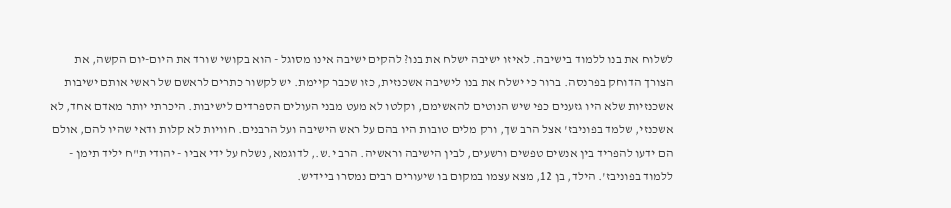לשלוח את בנו ללמוד בישיבה. לאיזו ישיבה ישלח את בנו? להקים ישיבה אינו מסוגל - הוא בקושי שורד את היום-יום הקשה, את הצורך הדוחק בפרנסה. ברור כי ישלח את בנו לישיבה אשכנזית, כזו שכבר קיימת. יש לקשור כתרים לראשם של ראשי אותם ישיבות אשכנזיות שלא היו גזענים כפי שיש הנוטים להאשימם, וקלטו לא מעט מבני העולים הספרדים לישיבות. היכרתי יותר מאדם אחד, לא אשכנזי, שלמד בפוניבז' אצל הרב שך, ורק מלים טובות היו בהם על ראש הישיבה ועל הרבנים. חוויות לא קלות ודאי שהיו להם, אולם הם ידעו להפריד בין אנשים טפשים ורשעים, לבין הישיבה וראשיה. הרב י.ש., לדוגמא, נשלח על ידי אביו - יהודי ת"ח יליד תימן - ללמוד בפוניבז'. הילד, בן 12, מצא עצמו במקום בו שיעורים רבים נמסרו ביידיש.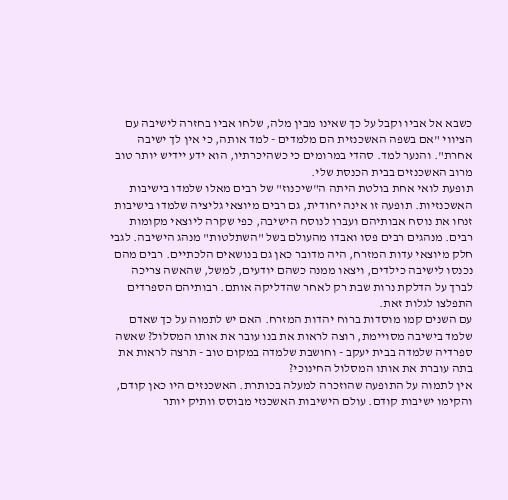כשבא אל אביו וקבל על כך שאינו מבין מלה, שלחו אביו בחזרה לישיבה עם הציווי "אם בשפה האשכנזית הם מלמדים - למד אותה, כי אין לך ישיבה אחרת". והנער למד. סהדי במרומים כי כשהיכרתיו, הוא ידע יידיש יותר טוב מרוב האשכנזים בבית הכנסת שלי.
תופעת לואי אחת בולטת היתה ה"שיכנוז" של רבים מאלו שלמדו בישיבות האשכנזיות. תופעה זו אינה יחודית, גם רבים מיוצאי גליציה שלמדו בישיבות זנחו את נוסח אבותיהם ועברו לנוסח הישיבה, כפי שקרה ליוצאי מקומות רבים. מנהגים רבים פסו ואבדו מהעולם בשל "השתלטות" מנהג הישיבה. לגבי חלק מיוצאי עדות המזרח, היה מדובר כאן גם בנושאים הלכתיים. רבים מהם נכנסו לישיבה כילדים, ויצאו ממנה כשהם יודעים, למשל, שהאשה צריכה לברך על הדלקת נרות שבת רק לאחר שהדליקה אותם. רבותיהם הספרדים התפלצו לגלות זאת.
עם השנים קמו מוסדות ברוח יהדות המזרח. האם יש לתמוה על כך שאדם שלמד בישיבה מסויימת, רוצה לראות את בנו עובר את אותו המסלול? שאשה ספרדיה שלמדה בבית יעקב - וחושבת שלמדה במקום טוב - תרצה לראות את בתה עוברת את אותו המסלול החינוכי?
אין לתמוה על התופעה שהוזכרה למעלה בכותרת. האשכנזים היו כאן קודם, והקימו ישיבות קודם. עולם הישיבות האשכנזי מבוסס וותיק יותר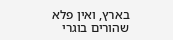בארץ, ואין פלא שהורים בוגרי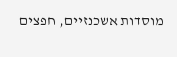מוסדות אשכנזיים, חפצים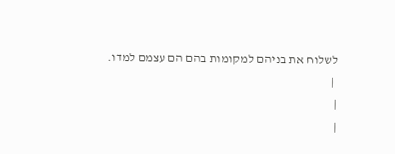לשלוח את בניהם למקומות בהם הם עצמם למדו.
 |
|
|